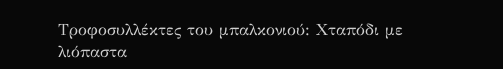Τροφοσυλλέκτες του μπαλκονιού: Χταπόδι με λιόπαστα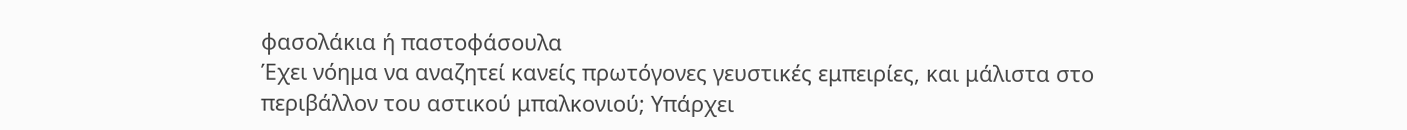φασολάκια ή παστοφάσουλα
Έχει νόημα να αναζητεί κανείς πρωτόγονες γευστικές εμπειρίες, και μάλιστα στο περιβάλλον του αστικού μπαλκονιού; Υπάρχει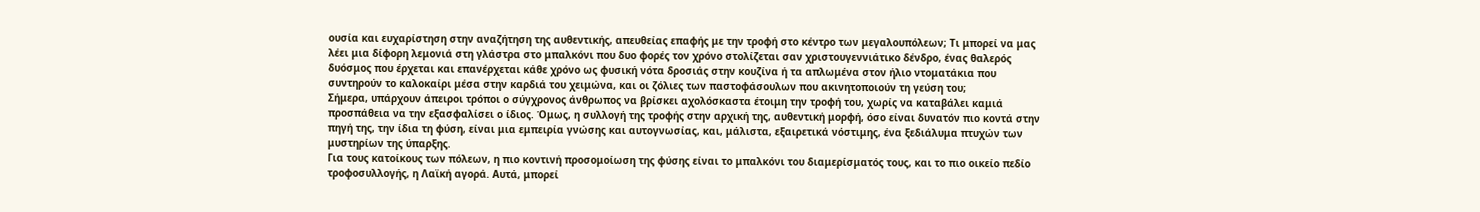ουσία και ευχαρίστηση στην αναζήτηση της αυθεντικής, απευθείας επαφής με την τροφή στο κέντρο των μεγαλουπόλεων; Τι μπορεί να μας λέει μια δίφορη λεμονιά στη γλάστρα στο μπαλκόνι που δυο φορές τον χρόνο στολίζεται σαν χριστουγεννιάτικο δένδρο, ένας θαλερός δυόσμος που έρχεται και επανέρχεται κάθε χρόνο ως φυσική νότα δροσιάς στην κουζίνα ή τα απλωμένα στον ήλιο ντοματάκια που συντηρούν το καλοκαίρι μέσα στην καρδιά του χειμώνα, και οι ζόλιες των παστοφάσουλων που ακινητοποιούν τη γεύση του;
Σήμερα, υπάρχουν άπειροι τρόποι ο σύγχρονος άνθρωπος να βρίσκει αχολόσκαστα έτοιμη την τροφή του, χωρίς να καταβάλει καμιά προσπάθεια να την εξασφαλίσει ο ίδιος. Όμως, η συλλογή της τροφής στην αρχική της, αυθεντική μορφή, όσο είναι δυνατόν πιο κοντά στην πηγή της, την ίδια τη φύση, είναι μια εμπειρία γνώσης και αυτογνωσίας, και, μάλιστα, εξαιρετικά νόστιμης, ένα ξεδιάλυμα πτυχών των μυστηρίων της ύπαρξης.
Για τους κατοίκους των πόλεων, η πιο κοντινή προσομοίωση της φύσης είναι το μπαλκόνι του διαμερίσματός τους, και το πιο οικείο πεδίο τροφοσυλλογής, η Λαϊκή αγορά. Αυτά, μπορεί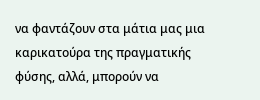να φαντάζουν στα μάτια μας μια καρικατούρα της πραγματικής φύσης, αλλά, μπορούν να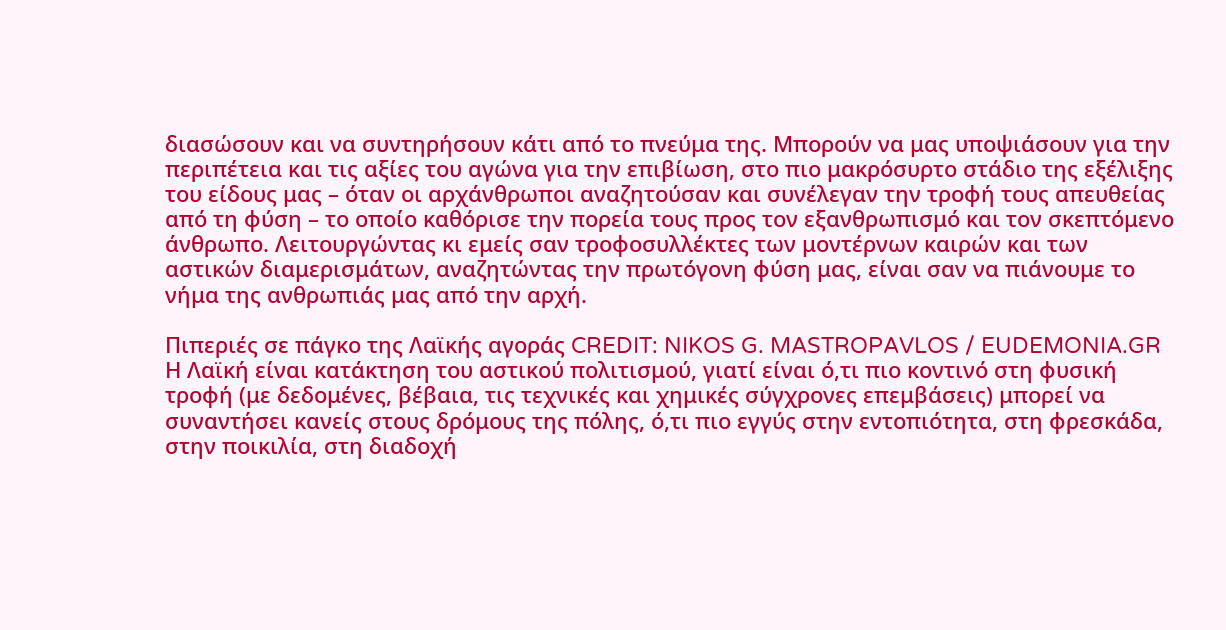διασώσουν και να συντηρήσουν κάτι από το πνεύμα της. Μπορούν να μας υποψιάσουν για την περιπέτεια και τις αξίες του αγώνα για την επιβίωση, στο πιο μακρόσυρτο στάδιο της εξέλιξης του είδους μας – όταν οι αρχάνθρωποι αναζητούσαν και συνέλεγαν την τροφή τους απευθείας από τη φύση – το οποίο καθόρισε την πορεία τους προς τον εξανθρωπισμό και τον σκεπτόμενο άνθρωπο. Λειτουργώντας κι εμείς σαν τροφοσυλλέκτες των μοντέρνων καιρών και των αστικών διαμερισμάτων, αναζητώντας την πρωτόγονη φύση μας, είναι σαν να πιάνουμε το νήμα της ανθρωπιάς μας από την αρχή.

Πιπεριές σε πάγκο της Λαϊκής αγοράς CREDIT: NIKOS G. MASTROPAVLOS / EUDEMONIA.GR
Η Λαϊκή είναι κατάκτηση του αστικού πολιτισμού, γιατί είναι ό,τι πιο κοντινό στη φυσική τροφή (με δεδομένες, βέβαια, τις τεχνικές και χημικές σύγχρονες επεμβάσεις) μπορεί να συναντήσει κανείς στους δρόμους της πόλης, ό,τι πιο εγγύς στην εντοπιότητα, στη φρεσκάδα, στην ποικιλία, στη διαδοχή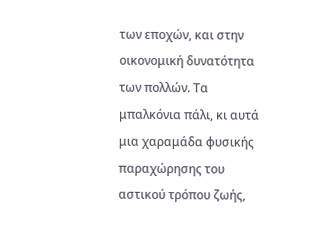των εποχών, και στην οικονομική δυνατότητα των πολλών. Τα μπαλκόνια πάλι, κι αυτά μια χαραμάδα φυσικής παραχώρησης του αστικού τρόπου ζωής,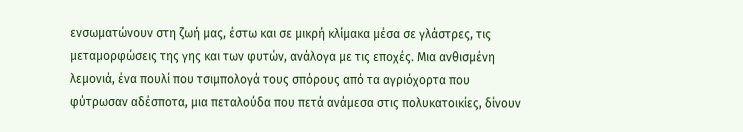ενσωματώνουν στη ζωή μας, έστω και σε μικρή κλίμακα μέσα σε γλάστρες, τις μεταμορφώσεις της γης και των φυτών, ανάλογα με τις εποχές. Μια ανθισμένη λεμονιά, ένα πουλί που τσιμπολογά τους σπόρους από τα αγριόχορτα που φύτρωσαν αδέσποτα, μια πεταλούδα που πετά ανάμεσα στις πολυκατοικίες, δίνουν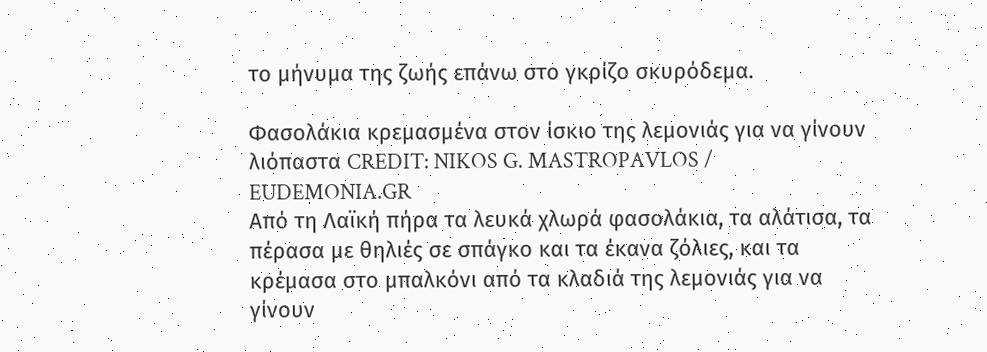το μήνυμα της ζωής επάνω στο γκρίζο σκυρόδεμα.

Φασολάκια κρεμασμένα στον ίσκιο της λεμονιάς για να γίνουν λιόπαστα CREDIT: NIKOS G. MASTROPAVLOS / EUDEMONIA.GR
Από τη Λαϊκή πήρα τα λευκά χλωρά φασολάκια, τα αλάτισα, τα πέρασα με θηλιές σε σπάγκο και τα έκανα ζόλιες, και τα κρέμασα στο μπαλκόνι από τα κλαδιά της λεμονιάς για να γίνουν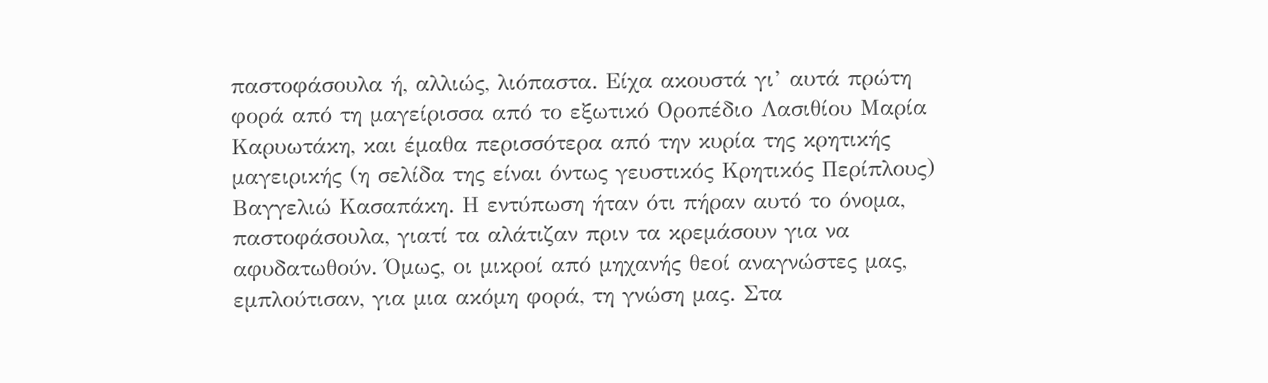παστοφάσουλα ή, αλλιώς, λιόπαστα. Είχα ακουστά γι’ αυτά πρώτη φορά από τη μαγείρισσα από το εξωτικό Οροπέδιο Λασιθίου Μαρία Καρυωτάκη, και έμαθα περισσότερα από την κυρία της κρητικής μαγειρικής (η σελίδα της είναι όντως γευστικός Κρητικός Περίπλους) Βαγγελιώ Κασαπάκη. Η εντύπωση ήταν ότι πήραν αυτό το όνομα, παστοφάσουλα, γιατί τα αλάτιζαν πριν τα κρεμάσουν για να αφυδατωθούν. Όμως, οι μικροί από μηχανής θεοί αναγνώστες μας, εμπλούτισαν, για μια ακόμη φορά, τη γνώση μας. Στα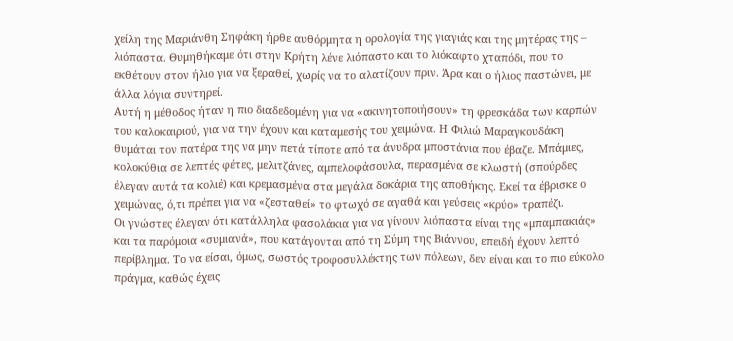χείλη της Μαριάνθη Σηφάκη ήρθε αυθόρμητα η ορολογία της γιαγιάς και της μητέρας της – λιόπαστα. Θυμηθήκαμε ότι στην Κρήτη λένε λιόπαστο και το λιόκαφτο χταπόδι, που το εκθέτουν στον ήλιο για να ξεραθεί, χωρίς να το αλατίζουν πριν. Άρα και ο ήλιος παστώνει, με άλλα λόγια συντηρεί.
Αυτή η μέθοδος ήταν η πιο διαδεδομένη για να «ακινητοποιήσουν» τη φρεσκάδα των καρπών του καλοκαιριού, για να την έχουν και καταμεσής του χειμώνα. Η Φιλιώ Μαραγκουδάκη θυμάται τον πατέρα της να μην πετά τίποτε από τα άνυδρα μποστάνια που έβαζε. Μπάμιες, κολοκύθια σε λεπτές φέτες, μελιτζάνες, αμπελοφάσουλα, περασμένα σε κλωστή (σπούρδες έλεγαν αυτά τα κολιέ) και κρεμασμένα στα μεγάλα δοκάρια της αποθήκης. Εκεί τα έβρισκε ο χειμώνας, ό,τι πρέπει για να «ζεσταθεί» το φτωχό σε αγαθά και γεύσεις «κρύο» τραπέζι.
Οι γνώστες έλεγαν ότι κατάλληλα φασολάκια για να γίνουν λιόπαστα είναι της «μπαμπακιάς» και τα παρόμοια «συμιανά», που κατάγονται από τη Σύμη της Βιάννου, επειδή έχουν λεπτό περίβλημα. Το να είσαι, όμως, σωστός τροφοσυλλέκτης των πόλεων, δεν είναι και το πιο εύκολο πράγμα, καθώς έχεις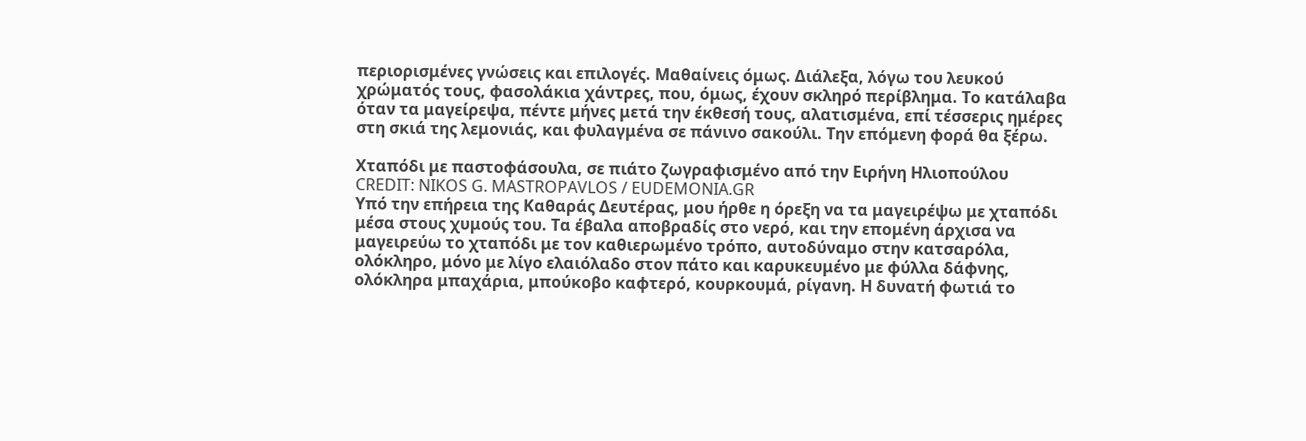περιορισμένες γνώσεις και επιλογές. Μαθαίνεις όμως. Διάλεξα, λόγω του λευκού χρώματός τους, φασολάκια χάντρες, που, όμως, έχουν σκληρό περίβλημα. Το κατάλαβα όταν τα μαγείρεψα, πέντε μήνες μετά την έκθεσή τους, αλατισμένα, επί τέσσερις ημέρες στη σκιά της λεμονιάς, και φυλαγμένα σε πάνινο σακούλι. Την επόμενη φορά θα ξέρω.

Χταπόδι με παστοφάσουλα, σε πιάτο ζωγραφισμένο από την Ειρήνη Ηλιοπούλου CREDIT: NIKOS G. MASTROPAVLOS / EUDEMONIA.GR
Υπό την επήρεια της Καθαράς Δευτέρας, μου ήρθε η όρεξη να τα μαγειρέψω με χταπόδι μέσα στους χυμούς του. Τα έβαλα αποβραδίς στο νερό, και την επομένη άρχισα να μαγειρεύω το χταπόδι με τον καθιερωμένο τρόπο, αυτοδύναμο στην κατσαρόλα, ολόκληρο, μόνο με λίγο ελαιόλαδο στον πάτο και καρυκευμένο με φύλλα δάφνης, ολόκληρα μπαχάρια, μπούκοβο καφτερό, κουρκουμά, ρίγανη. Η δυνατή φωτιά το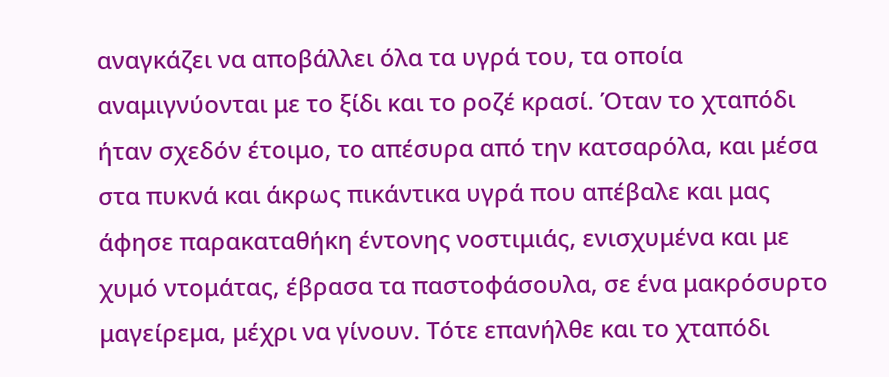αναγκάζει να αποβάλλει όλα τα υγρά του, τα οποία αναμιγνύονται με το ξίδι και το ροζέ κρασί. Όταν το χταπόδι ήταν σχεδόν έτοιμο, το απέσυρα από την κατσαρόλα, και μέσα στα πυκνά και άκρως πικάντικα υγρά που απέβαλε και μας άφησε παρακαταθήκη έντονης νοστιμιάς, ενισχυμένα και με χυμό ντομάτας, έβρασα τα παστοφάσουλα, σε ένα μακρόσυρτο μαγείρεμα, μέχρι να γίνουν. Τότε επανήλθε και το χταπόδι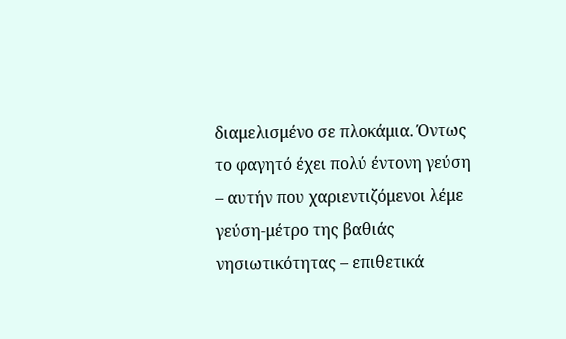διαμελισμένο σε πλοκάμια. Όντως το φαγητό έχει πολύ έντονη γεύση – αυτήν που χαριεντιζόμενοι λέμε γεύση-μέτρο της βαθιάς νησιωτικότητας – επιθετικά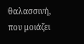θαλασσινή, που μοιάζει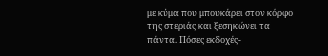με κύμα που μπουκάρει στον κόρφο της στεριάς και ξεσηκώνει τα πάντα. Πόσες εκδοχές-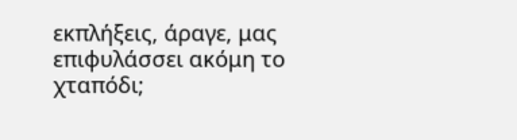εκπλήξεις, άραγε, μας επιφυλάσσει ακόμη το χταπόδι;